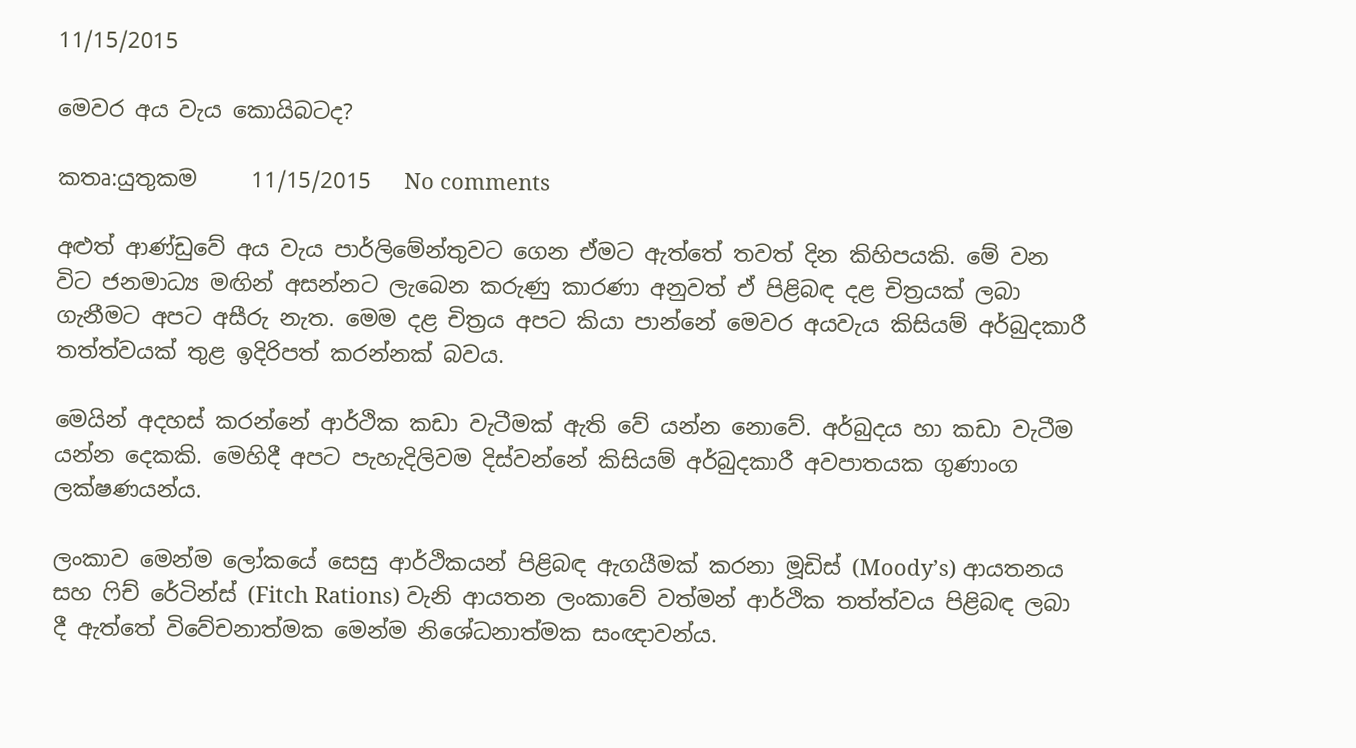11/15/2015

මෙවර අය වැය කොයිබටද?

කතෘ:යුතුකම     11/15/2015   No comments

අළුත් ආණ්ඩුවේ අය වැය පාර්ලිමේන්තුවට ගෙන ඒමට ඇත්තේ තවත් දින කිහිපයකි. මේ වන විට ජනමාධ්‍ය මඟින් අසන්නට ලැබෙන කරුණු කාරණා අනුවත් ඒ පිළිබඳ දළ චිත්‍රයක් ලබා ගැනීමට අපට අසීරු නැත. මෙම දළ චිත්‍රය අපට කියා පාන්නේ මෙවර අයවැය කිසියම් අර්බුදකාරී තත්ත්වයක් තුළ ඉදිරිපත් කරන්නක් බවය.

මෙයින් අදහස් කරන්නේ ආර්ථික කඩා වැටීමක් ඇති වේ යන්න නොවේ. අර්බුදය හා කඩා වැටීම යන්න දෙකකි. මෙහිදී අපට පැහැදිලිවම දිස්වන්නේ කිසියම් අර්බුදකාරී අවපාතයක ගුණාංග ලක්ෂණයන්ය.

ලංකාව මෙන්ම ලෝකයේ සෙසු ආර්ථිකයන් පිළිබඳ ඇගයීමක් කරනා මූඩිස් (Moody’s) ආයතනය සහ ෆිච් රේටින්ස් (Fitch Rations) වැනි ආයතන ලංකාවේ වත්මන් ආර්ථික තත්ත්වය පිළිබඳ ලබා දී ඇත්තේ විවේචනාත්මක මෙන්ම නිශේධනාත්මක සංඥාවන්ය.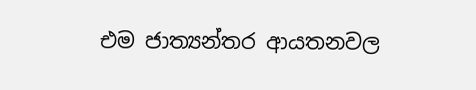එම ජාත්‍යන්තර ආයතනවල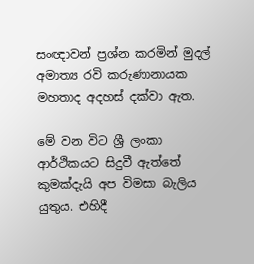සංඥාවන් ප්‍රශ්න කරමින් මුදල් අමාත්‍ය රවි කරුණානායක මහතාද අදහස් දක්වා ඇත.

මේ වන විට ශ්‍රී ලංකා ආර්ථිකයට සිදුවී ඇත්තේ කුමක්දැයි අප විමසා බැලිය යුතුය. එහිදී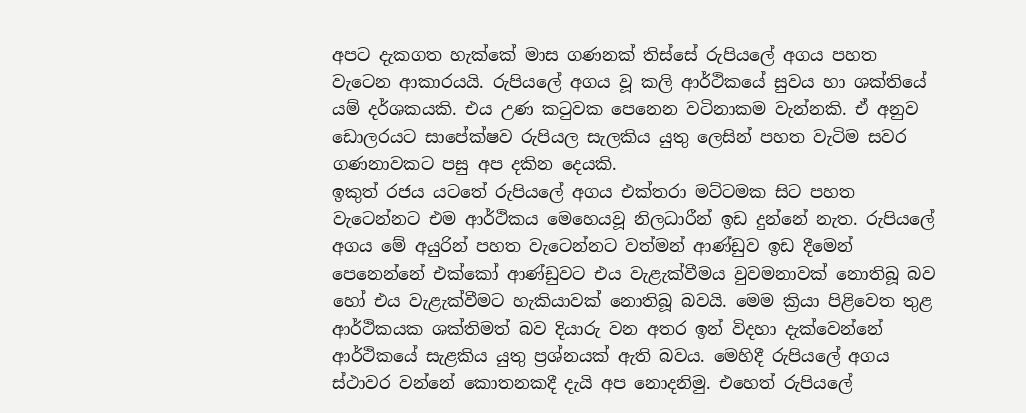අපට දැකගත හැක්කේ මාස ගණනක් තිස්සේ රුපියලේ අගය පහත වැටෙන ආකාරයයි. රුපියලේ අගය වූ කලි ආර්ථිකයේ සුවය හා ශක්තියේ යම් දර්ශකයකි. එය උණ කටුවක පෙනෙන වටිනාකම වැන්නකි. ඒ අනුව ඩොලරයට සාපේක්ෂව රුපියල සැලකිය යුතු ලෙසින් පහත වැටිම සවර ගණනාවකට පසු අප දකින දෙයකි.
ඉකුත් රජය යටතේ රුපියලේ අගය එක්තරා මට්ටමක සිට පහත වැටෙන්නට එම ආර්ථිකය මෙහෙයවූ නිලධාරීන් ඉඩ දුන්නේ නැත. රුපියලේ අගය මේ අයුරින් පහත වැටෙන්නට වත්මන් ආණ්ඩුව ඉඩ දීමෙන් පෙනෙන්නේ එක්කෝ ආණ්ඩුවට එය වැළැක්වීමය වුවමනාවක් නොතිබූ බව හෝ එය වැළැක්වීමට හැකියාවක් නොතිබූ බවයි. මෙම ක්‍රියා පිළිවෙත තුළ ආර්ථිකයක ශක්තිමත් බව දියාරු වන අතර ඉන් විදහා දැක්වෙන්නේ ආර්ථිකයේ සැළකිය යුතු ප්‍රශ්නයක් ඇති බවය. මෙහිදී රුපියලේ අගය ස්ථාවර වන්නේ කොතනකදී දැයි අප නොදනිමු. එහෙත් රුපියලේ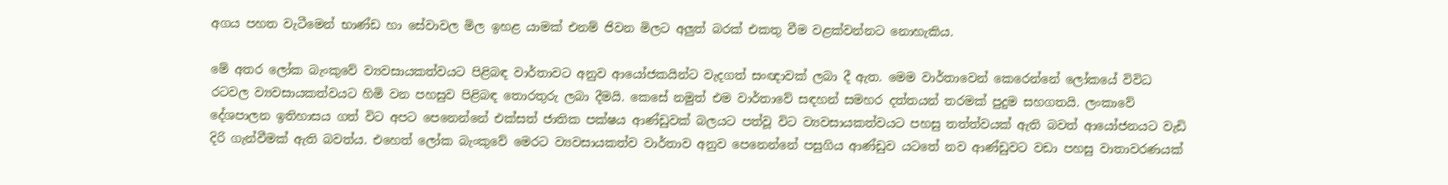අගය පහත වැටීමෙන් භාණ්ඩ හා සේවාවල මිල ඉහළ යාමක් එනම් ජිවන මිලට අලුත් බරක් එකතු වීම වළක්වන්නට නොහැකිය.

මේ අතර ලෝක බැංකුවේ ව්‍යවසායකත්වයට පිළිබඳ වාර්තාවට අනුව ආයෝජකයින්ට වැදගත් සංඥාවක් ලබා දී ඇත. මෙම වාර්තාවෙන් කෙරෙන්නේ ලෝකයේ විවිධ රටවල ව්‍යවසායකත්වයට හිමි වන පහසුව පිළිබඳ තොරතුරු ලබා දීමයි. කෙසේ නමුත් එම වාර්තාවේ සඳහන් සමහර දත්තයන් තරමක් පුදුම සහගතයි. ලංකාවේ දේශපාලන ඉතිහාසය ගත් විට අපට පෙනෙන්නේ එක්සත් ජාතික පක්ෂය ආණ්ඩුවක් බලයට පත්වූ විට ව්‍යවසායකත්වයට පහසු තත්ත්වයක් ඇති බවත් ආයෝජනයට වැඩි දිරි ගැන්වීමක් ඇති බවත්ය. එහෙත් ලෝක බැංකුවේ මෙරට ව්‍යවසායකත්ව වාර්තාව අනුව පෙනෙන්නේ පසුගිය ආණ්ඩුව යටතේ නව ආණ්ඩුවට වඩා පහසු වාතාවරණයක්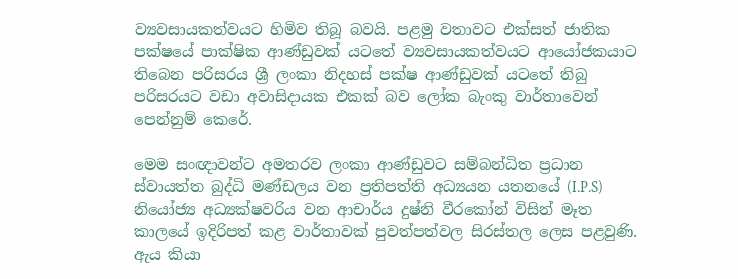ව්‍යවසායකත්වයට හිමිව තිබූ බවයි. පළමු වතාවට එක්සත් ජාතික පක්ෂයේ පාක්ෂික ආණ්ඩුවක් යටතේ ව්‍යවසායකත්වයට ආයෝජකයාට තිබෙන පරිසරය ශ්‍රී ලංකා නිදහස් පක්ෂ ආණ්ඩුවක් යටතේ තිබු පරිසරයට වඩා අවාසිදායක එකක් බව ලෝක බැංකු වාර්තාවෙන් පෙන්නුම් කෙරේ.

මෙම සංඥාවන්ට අමතරව ලංකා ආණ්ඩුවට සම්බන්ධිත ප්‍රධාන ස්වායත්ත බුද්ධි මණ්ඩලය වන ප්‍රතිපත්ති අධ්‍යයන යතනයේ (I.P.S) නියෝජ්‍ය අධ්‍යක්ෂවරිය වන ආචාර්ය දුෂ්නි වීරකෝන් විසින් මෑත කාලයේ ඉදිරිපත් කළ වාර්තාවක් පුවත්පත්වල සිරස්තල ලෙස පළවුණි. ඇය කියා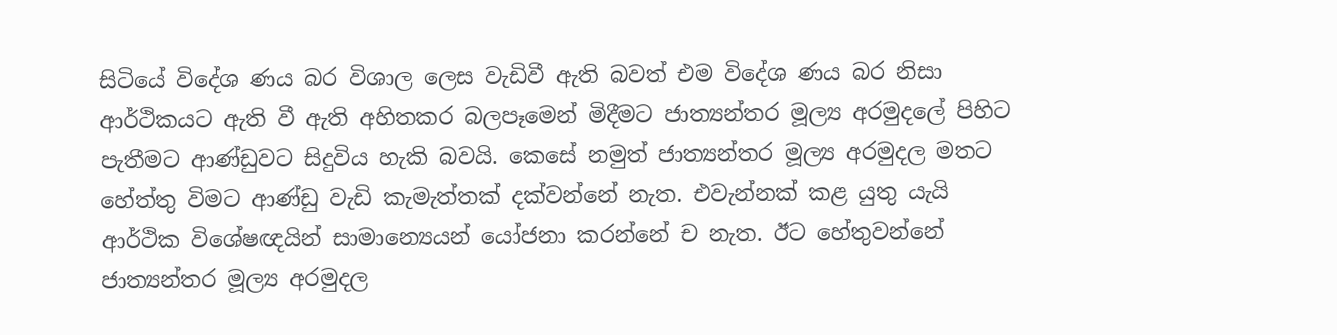සිටියේ විදේශ ණය බර විශාල ලෙස වැඩිවී ඇති බවත් එම විදේශ ණය බර නිසා ආර්ථිකයට ඇති වී ඇති අහිතකර බලපෑමෙන් මිදීමට ජාත්‍යන්තර මූල්‍ය අරමුදලේ පිහිට පැතීමට ආණ්ඩුවට සිදුවිය හැකි බවයි. කෙසේ නමුත් ජාත්‍යන්තර මූල්‍ය අරමුදල මතට හේත්තු විමට ආණ්ඩු වැඩි කැමැත්තක් දක්වන්නේ නැත. එවැන්නක් කළ යුතු යැයි ආර්ථික විශේෂඥයින් සාමාන්‍යෙයන් යෝජනා කරන්නේ ච නැත. ඊට හේතුවන්නේ ජාත්‍යන්තර මූල්‍ය අරමුදල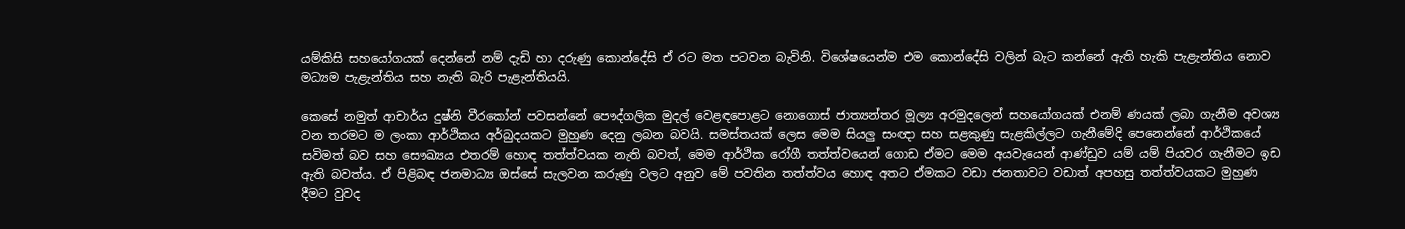යම්කිසි සහයෝගයක් දෙන්නේ නම් දැඩි හා දරුණු කොන්දේසි ඒ රට මත පටවන බැවිනි. විශේෂයෙන්ම එම කොන්දේසි වලින් බැට කන්නේ ඇති හැකි පැළැන්තිය නොව මධ්‍යම පැළැන්තිය සහ නැති බැරි පැළැන්තියයි.

කෙසේ නමුත් ආචාර්ය දුෂ්නි වීරකෝන් පවසන්නේ පෞද්ගලික මුදල් වෙළඳපොළට නොගොස් ජාත්‍යන්තර මූල්‍ය අරමුදලෙන් සහයෝගයක් එනම් ණයක් ලබා ගැනීම අවශ්‍ය වන තරමට ම ලංකා ආර්ථිකය අර්බුදයකට මුහුණ දෙනු ලබන බවයි. සමස්තයක් ලෙස මෙම සියලු සංඥා සහ සළකුණු සැළකිල්ලට ගැනීමේදි පෙනෙන්නේ ආර්ථිකයේ සවිමත් බව සහ සෞඛ්‍යය එතරම් හොඳ තත්ත්වයක නැති බවත්, මෙම ආර්ථික රෝගී තත්ත්වයෙන් ගොඩ ඒමට මෙම අයවැයෙන් ආණ්ඩුව යම් යම් පියවර ගැනීමට ඉඩ ඇති බවත්ය. ඒ පිළිබඳ ජනමාධ්‍ය ඔස්සේ සැලවන කරුණු වලට අනුව මේ පවතින තත්ත්වය හොඳ අතට ඒමකට වඩා ජනතාවට වඩාත් අපහසු තත්ත්වයකට මුහුණ දීමට වුවද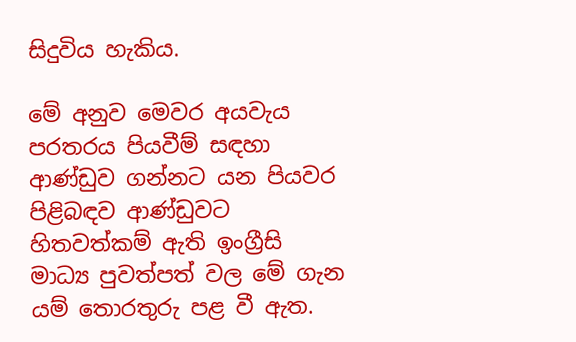සිදුවිය හැකිය.

මේ අනුව මෙවර අයවැය පරතරය පියවීම් සඳහා ආණ්ඩුව ගන්නට යන පියවර පිළිබඳව ආණ්ඩුවට හිතවත්කම් ඇති ඉංග්‍රීසි මාධ්‍ය පුවත්පත් වල මේ ගැන යම් තොරතුරු පළ වී ඇත.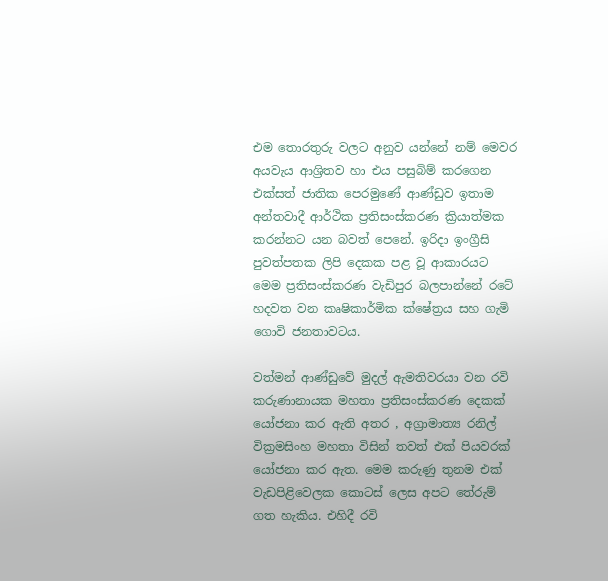එම තොරතුරු වලට අනුව යන්නේ නම් මෙවර අයවැය ආශ්‍රිතව හා එය පසුබිම් කරගෙන එක්සත් ජාතික පෙරමුණේ ආණ්ඩුව ඉතාම අන්තවාදී ආර්ථික ප්‍රතිසංස්කරණ ක්‍රියාත්මක කරන්නට යන බවත් පෙනේ. ඉරිදා ඉංග්‍රීසි පුවත්පතක ලිපි දෙකක පළ වූ ආකාරයට මෙම ප්‍රතිසංස්කරණ වැඩිපුර බලපාන්නේ රටේ හදවත වන කෘෂිකාර්මික ක්ෂේත්‍රය සහ ගැමි ගොවි ජනතාවටය.

වත්මන් ආණ්ඩුවේ මුදල් ඇමතිවරයා වන රවි කරුණානායක මහතා ප්‍රතිසංස්කරණ දෙකක් යෝජනා කර ඇති අතර , අග්‍රාමාත්‍ය රනිල් වික්‍රමසිංහ මහතා විසින් තවත් එක් පියවරක් යෝජනා කර ඇත. මෙම කරුණු තුනම එක් වැඩපිළිවෙලක කොටස් ලෙස අපට තේරුම් ගත හැකිය. එහිදී රවි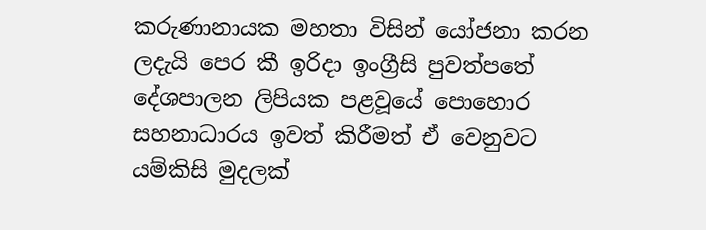කරුණානායක මහතා විසින් යෝජනා කරන ලදැයි පෙර කී ඉරිදා ඉංග්‍රීසි පුවත්පතේ දේශපාලන ලිපියක පළවූයේ පොහොර සහනාධාරය ඉවත් කිරීමත් ඒ වෙනුවට යම්කිසි මුදලක්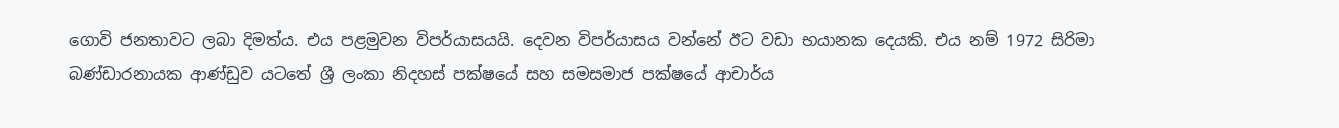ගොවි ජනතාවට ලබා දිමත්ය. එය පළමුවන විපර්යාසයයි. දෙවන විපර්යාසය වන්නේ ඊට වඩා භයානක දෙයකි. එය නම් 1972 සිරිමා බණ්ඩාරනායක ආණ්ඩුව යටතේ ශ්‍රී ලංකා නිදහස් පක්ෂයේ සහ සමසමාජ පක්ෂයේ ආචාර්ය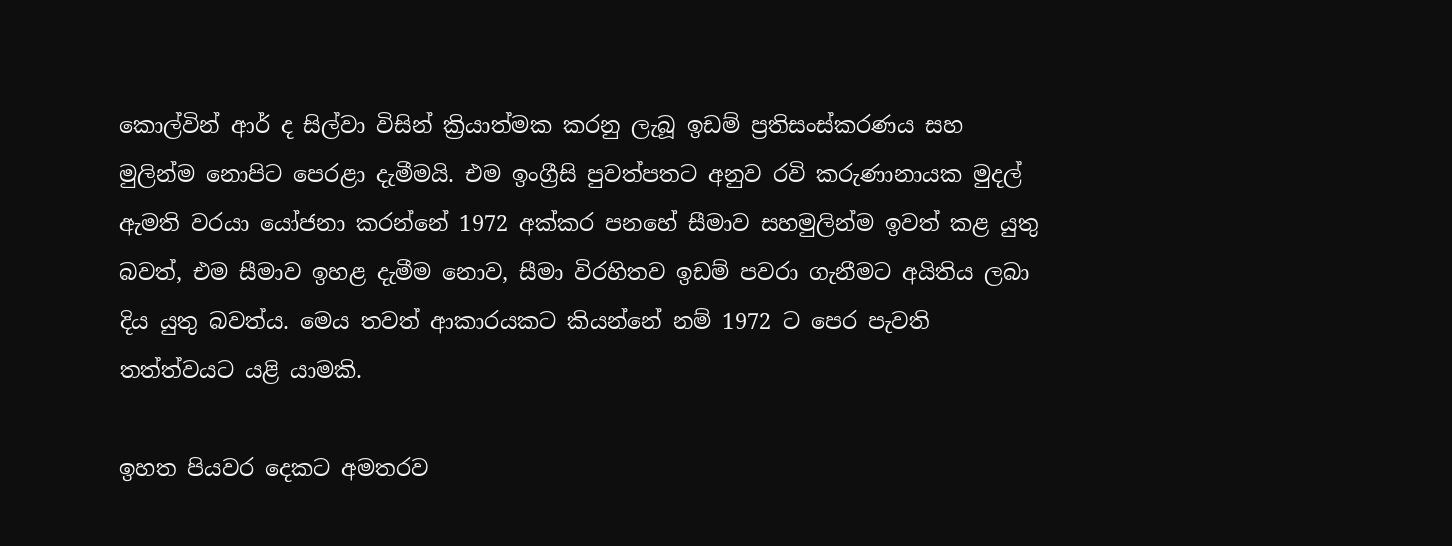කොල්වින් ආර් ද සිල්වා විසින් ක්‍රියාත්මක කරනු ලැබූ ඉඩම් ප්‍රතිසංස්කරණය සහ මුලින්ම නොපිට පෙරළා දැමීමයි. එම ඉංග්‍රීසි පුවත්පතට අනුව රවි කරුණානායක මුදල් ඇමති වරයා යෝජනා කරන්නේ 1972 අක්කර පනහේ සීමාව සහමුලින්ම ඉවත් කළ යුතු බවත්, එම සීමාව ඉහළ දැමීම නොව, සීමා විරහිතව ඉඩම් පවරා ගැනීමට අයිතිය ලබා දිය යුතු බවත්ය. මෙය තවත් ආකාරයකට කියන්නේ නම් 1972 ට පෙර පැවති තත්ත්වයට යළි යාමකි.

ඉහත පියවර දෙකට අමතරව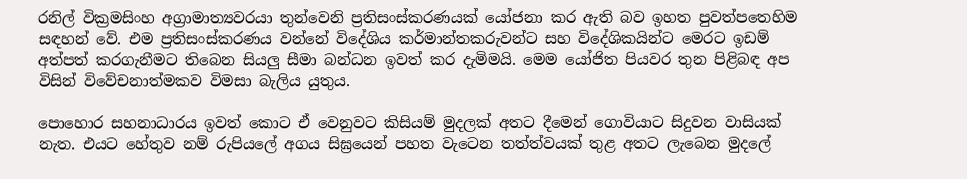රනිල් වික්‍රමසිංහ අග්‍රාමාත්‍යවරයා තුන්වෙනි ප්‍රතිසංස්කරණයක් යෝජනා කර ඇති බව ඉහත පුවත්පතෙහිම සඳහන් වේ. එම ප්‍රතිසංස්කරණය වන්නේ විදේශිය කර්මාන්තකරුවන්ට සහ විදේශිකයින්ට මෙරට ඉඩම් අත්පත් කරගැනීමට තිබෙන සියලු සීමා බන්ධන ඉවත් කර දැමිමයි. මෙම යෝජිත පියවර තුන පිළිබඳ අප විසින් විවේචනාත්මකව විමසා බැලිය යුතුය.

පොහොර සහනාධාරය ඉවත් කොට ඒ වෙනුවට කිසියම් මුදලක් අතට දීමෙන් ගොවියාට සිදුවන වාසියක් නැත. එයට හේතුව නම් රුපියලේ අගය සිඝ්‍රයෙන් පහත වැටෙන තත්ත්වයක් තුළ අතට ලැබෙන මුදලේ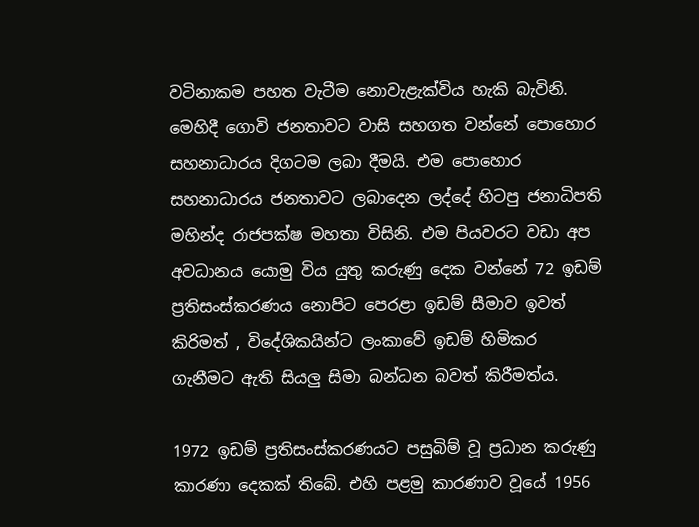වටිනාකම පහත වැටීම නොවැළැක්විය හැකි බැවිනි. මෙහිදී ගොවි ජනතාවට වාසි සහගත වන්නේ පොහොර සහනාධාරය දිගටම ලබා දීමයි. එම පොහොර සහනාධාරය ජනතාවට ලබාදෙන ලද්දේ හිටපු ජනාධිපති මහින්ද රාජපක්ෂ මහතා විසිනි. එම පියවරට වඩා අප අවධානය යොමු විය යුතු කරුණු දෙක වන්නේ 72 ඉඩම් ප්‍රතිසංස්කරණය නොපිට පෙරළා ඉඩම් සීමාව ඉවත් කිරිමත් , විදේශිකයින්ට ලංකාවේ ඉඩම් හිමිකර ගැනීමට ඇති සියලු සිමා බන්ධන බවත් කිරීමත්ය.

1972 ඉඩම් ප්‍රතිසංස්කරණයට පසුබිම් වූ ප්‍රධාන කරුණු කාරණා දෙකක් තිබේ. එහි පළමු කාරණාව වූයේ 1956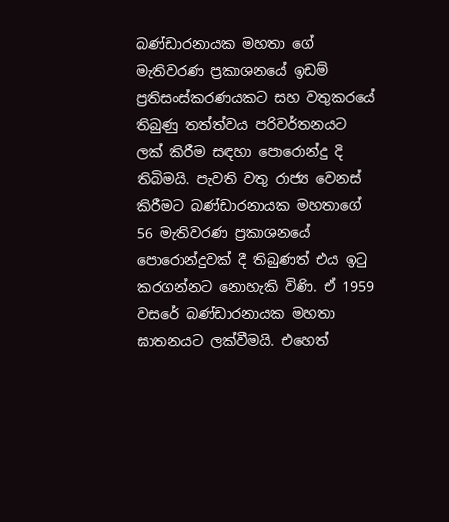බණ්ඩාරනායක මහතා ගේ මැතිවරණ ප්‍රකාශනයේ ඉඩම් ප්‍රතිසංස්කරණයකට සහ වතුකරයේ තිබුණු තත්ත්වය පරිවර්තනයට ලක් කිරීම සඳහා පොරොන්දු දි තිබිමයි. පැවති වතු රාජ්‍ය වෙනස් කිරීමට බණ්ඩාරනායක මහතාගේ 56 මැතිවරණ ප්‍රකාශනයේ පොරොන්දුවක් දී තිබුණත් එය ඉටු කරගන්නට නොහැකි විණි. ඒ 1959 වසරේ බණ්ඩාරනායක මහතා ඝාතනයට ලක්වීමයි. එහෙත්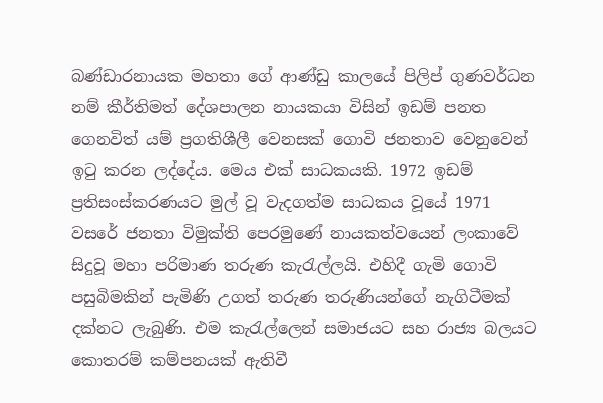බණ්ඩාරනායක මහතා ගේ ආණ්ඩු කාලයේ පිලිප් ගුණවර්ධන නම් කීර්තිමත් දේශපාලන නායකයා විසින් ඉඩම් පනත ගෙනවිත් යම් ප්‍රගතිශීලී වෙනසක් ගොවි ජනතාව වෙනුවෙන් ඉටු කරන ලද්දේය. මෙය එක් සාධකයකි. 1972 ඉඩම් ප්‍රතිසංස්කරණයට මුල් වූ වැදගත්ම සාධකය වූයේ 1971 වසරේ ජනතා විමුක්ති පෙරමුණේ නායකත්වයෙන් ලංකාවේ සිදුවූ මහා පරිමාණ තරුණ කැරැල්ලයි. එහිදී ගැමි ගොවි පසුබිමකින් පැමිණි උගත් තරුණ තරුණියන්ගේ නැගිටීමක් දක්නට ලැබුණි. එම කැරැල්ලෙන් සමාජයට සහ රාජ්‍ය බලයට කොතරම් කම්පනයක් ඇතිවී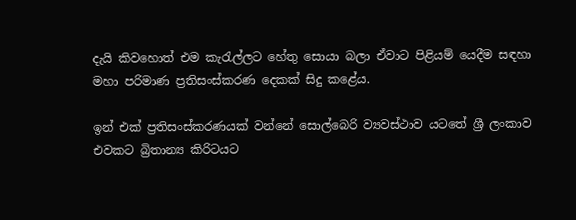දැයි කිවහොත් එම කැරැල්ලට හේතු සොයා බලා ඒවාට පිළියම් යෙදීම සඳහා මහා පරිමාණ ප්‍රතිසංස්කරණ දෙකක් සිදු කළේය.

ඉන් එක් ප්‍රතිසංස්කරණයක් වන්නේ සොල්බෙරි ව්‍යවස්ථාව යටතේ ශ්‍රී ලංකාව එවකට බ්‍රිතාන්‍ය කිරිටයට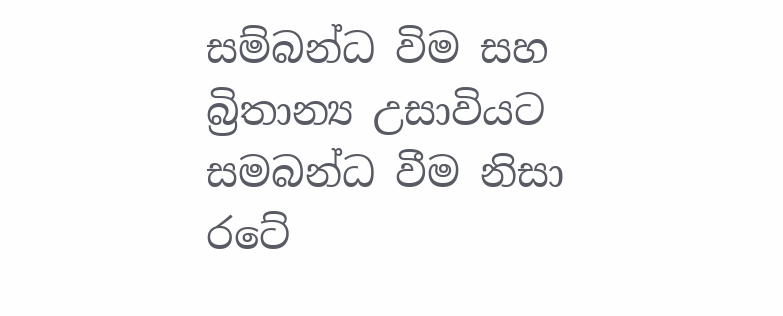සම්බන්ධ විම සහ බ්‍රිතාන්‍ය උසාවියට සමබන්ධ වීම නිසා රටේ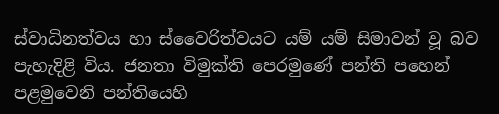ස්වාධිනත්වය හා ස්වෛරිත්වයට යම් යම් සිමාවන් වූ බව පැහැදිළි විය. ජනතා විමුක්ති පෙරමුණේ පන්ති පහෙන් පළමුවෙනි පන්තියෙහි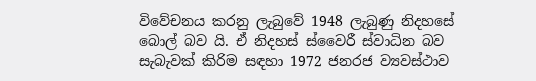විවේචනය කරනු ලැබුවේ 1948 ලැබුණු නිදහසේ බොල් බව යි. ඒ නිදහස් ස්වෛරී ස්වාධින බව සැබැවක් කිරිම සඳහා 1972 ජනරජ ව්‍යවස්ථාව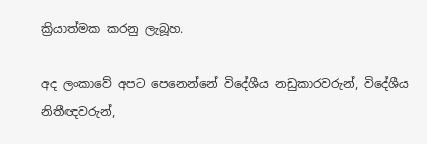ක්‍රියාත්මක කරනු ලැබූහ.

අද ලංකාවේ අපට පෙනෙන්නේ විදේශීය නඩුකාරවරුන්, විදේශීය නිතීඥවරුන්,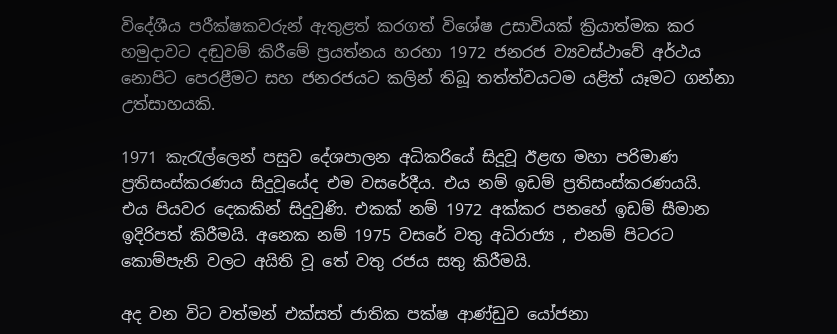විදේශීය පරීක්ෂකවරුන් ඇතුළත් කරගත් විශේෂ උසාවියක් ක්‍රියාත්මක කර හමුදාවට දඬුවම් කිරීමේ ප්‍රයත්නය හරහා 1972 ජනරජ ව්‍යවස්ථාවේ අර්ථය නොපිට පෙරළීමට සහ ජනරජයට කලින් තිබූ තත්ත්වයටම යළිත් යෑමට ගන්නා උත්සාහයකි.

1971 කැරැල්ලෙන් පසුව දේශපාලන අධිකරියේ සිදූවූ ඊළඟ මහා පරිමාණ ප්‍රතිසංස්කරණය සිදුවූයේද එම වසරේදීය. එය නම් ඉඩම් ප්‍රතිසංස්කරණයයි. එය පියවර දෙකකින් සිදුවුණි. එකක් නම් 1972 අක්කර පනහේ ඉඩම් සීමාන ඉදිරිපත් කිරීමයි. අනෙක නම් 1975 වසරේ වතු අධිරාජ්‍ය , එනම් පිටරට කොම්පැනි වලට අයිති වූ තේ වතු රජය සතු කිරීමයි.

අද වන විට වත්මන් එක්සත් ජාතික පක්ෂ ආණ්ඩුව යෝජනා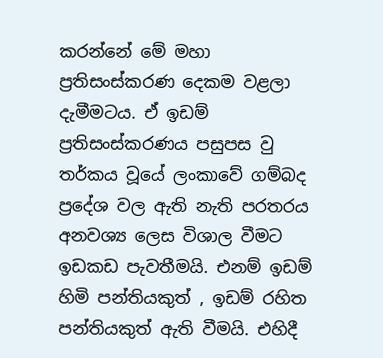කරන්නේ මේ මහා ප්‍රතිසංස්කරණ දෙකම වළලා දැමීමටය. ඒ ඉඩම් ප්‍රතිසංස්කරණය පසුපස වු තර්කය වූයේ ලංකාවේ ගම්බද ප්‍රදේශ වල ඇති නැති පරතරය අනවශ්‍ය ලෙස විශාල වීමට ඉඩකඩ පැවතීමයි. එනම් ඉඩම් හිමි පන්තියකුත් , ඉඩම් රහිත පන්තියකුත් ඇති වීමයි. එහිදී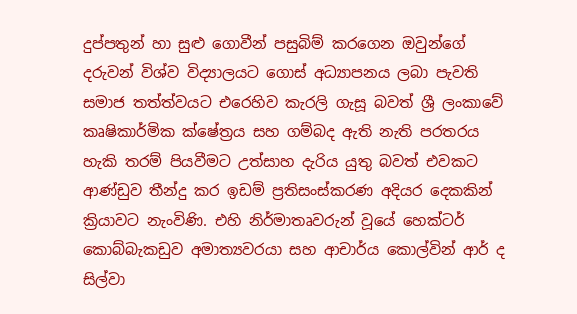දුප්පතුන් හා සුළු ගොවීන් පසුබිම් කරගෙන ඔවුන්ගේ දරුවන් විශ්ව විද්‍යාලයට ගොස් අධ්‍යාපනය ලබා පැවති සමාජ තත්ත්වයට එරෙහිව කැරලි ගැසූ බවත් ශ්‍රී ලංකාවේ කෘෂිකාර්මික ක්ෂේත්‍රය සහ ගම්බද ඇති නැති පරතරය හැකි තරම් පියවීමට උත්සාහ දැරිය යුතු බවත් එවකට ආණ්ඩුව තීන්දු කර ඉඩම් ප්‍රතිසංස්කරණ අදියර දෙකකින් ක්‍රියාවට නැංවිණි. එහි නිර්මාතෘවරුන් වූයේ හෙක්ටර් කොබ්බැකඩුව අමාත්‍යවරයා සහ ආචාර්ය කොල්වින් ආර් ද සිල්වා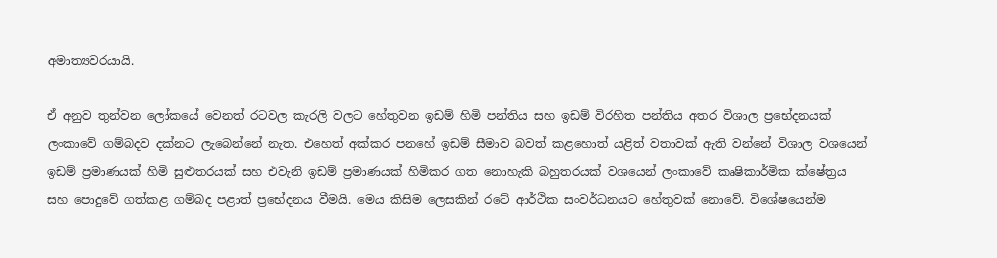අමාත්‍යවරයායි.

ඒ අනුව තුන්වන ලෝකයේ වෙනත් රටවල කැරලි වලට හේතුවන ඉඩම් හිමි පන්තිය සහ ඉඩම් විරහිත පන්තිය අතර විශාල ප්‍රභේදනයක් ලංකාවේ ගම්බදව දක්නට ලැබෙන්නේ නැත. එහෙත් අක්කර පනහේ ඉඩම් සීමාව බවත් කළහොත් යළිත් වතාවක් ඇති වන්නේ විශාල වශයෙන් ඉඩම් ප්‍රමාණයක් හිමි සුළුතරයක් සහ එවැනි ඉඩම් ප්‍රමාණයක් හිමිකර ගත නොහැකි බහුතරයක් වශයෙන් ලංකාවේ කෘෂිකාර්මික ක්ෂේත්‍රය සහ පොදුවේ ගත්කළ ගම්බද පළාත් ප්‍රභේදනය වීමයි. මෙය කිසිම ලෙසකින් රටේ ආර්ථික සංවර්ධනයට හේතුවක් නොවේ. විශේෂයෙන්ම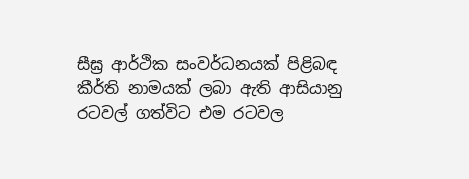සීඝ්‍ර ආර්ථික සංවර්ධනයක් පිළිබඳ කීර්ති නාමයක් ලබා ඇති ආසියානු රටවල් ගත්විට එම රටවල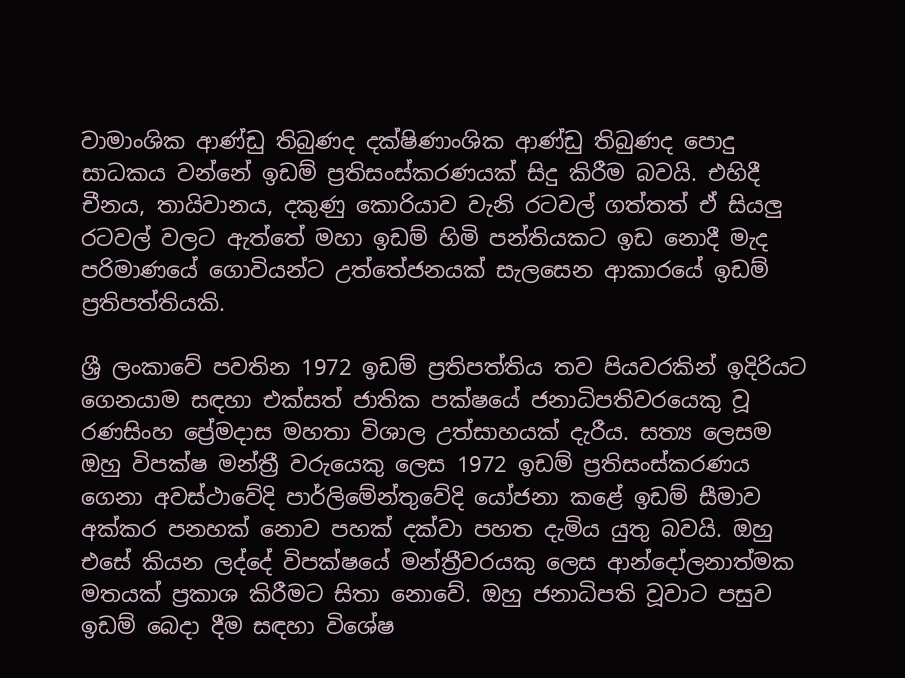වාමාංශික ආණ්ඩු තිබුණද දක්ෂිණාංශික ආණ්ඩු තිබුණද පොදු සාධකය වන්නේ ඉඩම් ප්‍රතිසංස්කරණයක් සිදු කිරීම බවයි. එහිදී චීනය, තායිවානය, දකුණු කොරියාව වැනි රටවල් ගත්තත් ඒ සියලු රටවල් වලට ඇත්තේ මහා ඉඩම් හිමි පන්තියකට ඉඩ නොදී මැද පරිමාණයේ ගොවියන්ට උත්තේජනයක් සැලසෙන ආකාරයේ ඉඩම් ප්‍රතිපත්තියකි.

ශ්‍රී ලංකාවේ පවතින 1972 ඉඩම් ප්‍රතිපත්තිය තව පියවරකින් ඉදිරියට ගෙනයාම සඳහා එක්සත් ජාතික පක්ෂයේ ජනාධිපතිවරයෙකු වූ රණසිංහ ප්‍රේමදාස මහතා විශාල උත්සාහයක් දැරීය. සත්‍ය ලෙසම ඔහු විපක්ෂ මන්ත්‍රී වරුයෙකු ලෙස 1972 ඉඩම් ප්‍රතිසංස්කරණය ගෙනා අවස්ථාවේදි පාර්ලිමේන්තුවේදි යෝජනා කළේ ඉඩම් සීමාව අක්කර පනහක් නොව පහක් දක්වා පහත දැමිය යුතු බවයි. ඔහු එසේ කියන ලද්දේ විපක්ෂයේ මන්ත්‍රීවරයකු ලෙස ආන්දෝලනාත්මක මතයක් ප්‍රකාශ කිරීමට සිතා නොවේ. ඔහු ජනාධිපති වූවාට පසුව ඉඩම් බෙදා දීම සඳහා විශේෂ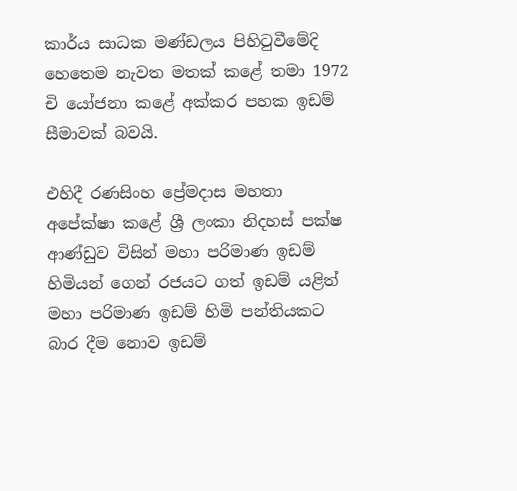කාර්ය සාධක මණ්ඩලය පිහිටුවීමේදි හෙතෙම නැවත මතක් කළේ තමා 1972 චි යෝජනා කළේ අක්කර පහක ඉඩම් සීමාවක් බවයි.

එහිදී රණසිංහ ප්‍රේමදාස මහතා අපේක්ෂා කළේ ශ්‍රී ලංකා නිදහස් පක්ෂ ආණ්ඩුව විසින් මහා පරිමාණ ඉඩම් හිමියන් ගෙන් රජයට ගත් ඉඩම් යළිත් මහා පරිමාණ ඉඩම් හිමි පන්තියකට බාර දීම නොව ඉඩම්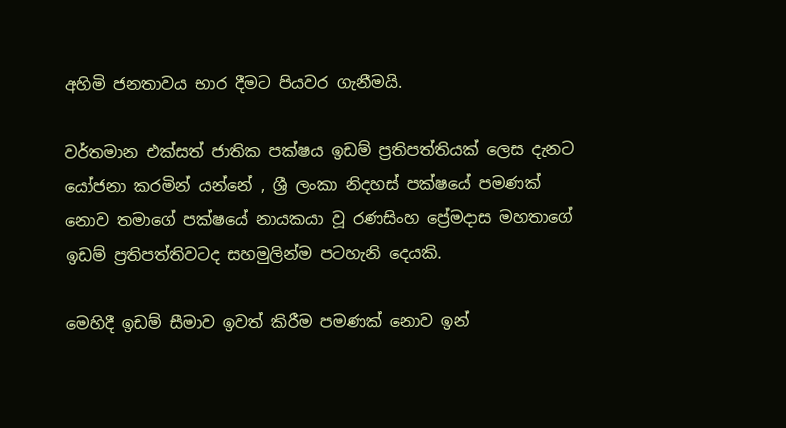අහිමි ජනතාවය භාර දීමට පියවර ගැනීමයි.

වර්තමාන එක්සත් ජාතික පක්ෂය ඉඩම් ප්‍රතිපත්තියක් ලෙස දැනට යෝජනා කරමින් යන්නේ , ශ්‍රී ලංකා නිදහස් පක්ෂයේ පමණක් නොව තමාගේ පක්ෂයේ නායකයා වූ රණසිංහ ප්‍රේමදාස මහතාගේ ඉඩම් ප්‍රතිපත්තිවටද සහමුලින්ම පටහැනි දෙයකි.

මෙහිදී ඉඩම් සීමාව ඉවත් කිරීම පමණක් නොව ඉන්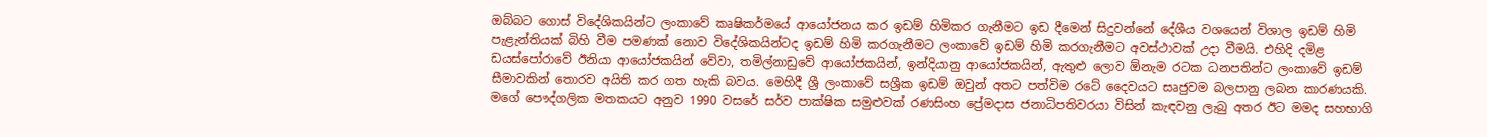ඔබ්බට ගොස් විදේශිකයින්ට ලංකාවේ කෘෂිකර්මයේ ආයෝජනය කර ඉඩම් හිමිකර ගැනීමට ඉඩ දීමෙන් සිදුවන්නේ දේශීය වශයෙන් විශාල ඉඩම් හිමි පැළැන්තියක් බිහි වීම පමණක් නොව විදේශිකයින්ටද ඉඩම් හිමි කරගැනීමට ලංකාවේ ඉඩම් හිමි කරගැනීමට අවස්ථාවක් උදා වීමයි. එහිදි දමිළ ඩයස්පෝරාවේ ඊනියා ආයෝජකයින් වේවා, තමිල්නාඩුවේ ආයෝජකයින්, ඉන්දියානු ආයෝජකයින්, ඇතුළු ලොව ඕනැම රටක ධනපතින්ට ලංකාවේ ඉඩම් සීමාවකින් තොරව අයිති කර ගත හැකි බවය. මෙහිදී ශ්‍රී ලංකාවේ සශ්‍රීක ඉඩම් ඔවුන් අතට පත්විම රටේ දෛවයට සෘජුවම බලපානු ලබන කාරණයකි. මගේ පෞද්ගලික මතකය‍ට අනුව 1990 වසරේ සර්ව පාක්ෂික සමුළුවක් රණසිංහ ප්‍රේමදාස ජනාධිපතිවරයා විසින් කැඳවනු ලැබු අතර ඊට මමද සහභාගි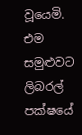වූයෙමි. එම සමුළුවට ලිබරල් පක්ෂයේ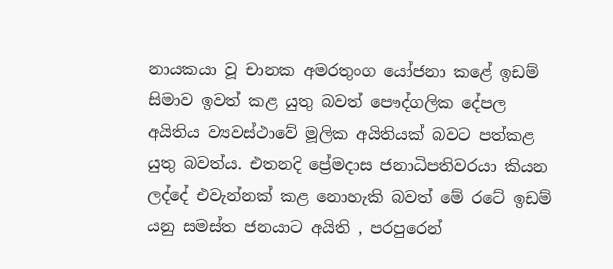නායකයා වූ චානක අමරතුංග යෝජනා කළේ ඉඩම් සිමාව ඉවත් කළ යුතු බවත් පෞද්ගලික දේපල අයිතිය ව්‍යවස්ථාවේ මූලික අයිතියක් බවට පත්කළ යුතු බවත්ය. එතනදි ප්‍රේමදාස ජනාධිපතිවරයා කියන ලද්දේ එවැන්නක් කළ නොහැකි බවත් මේ රටේ ඉඩම් යනු සමස්ත ජනයාට අයිති , පරපුරෙන්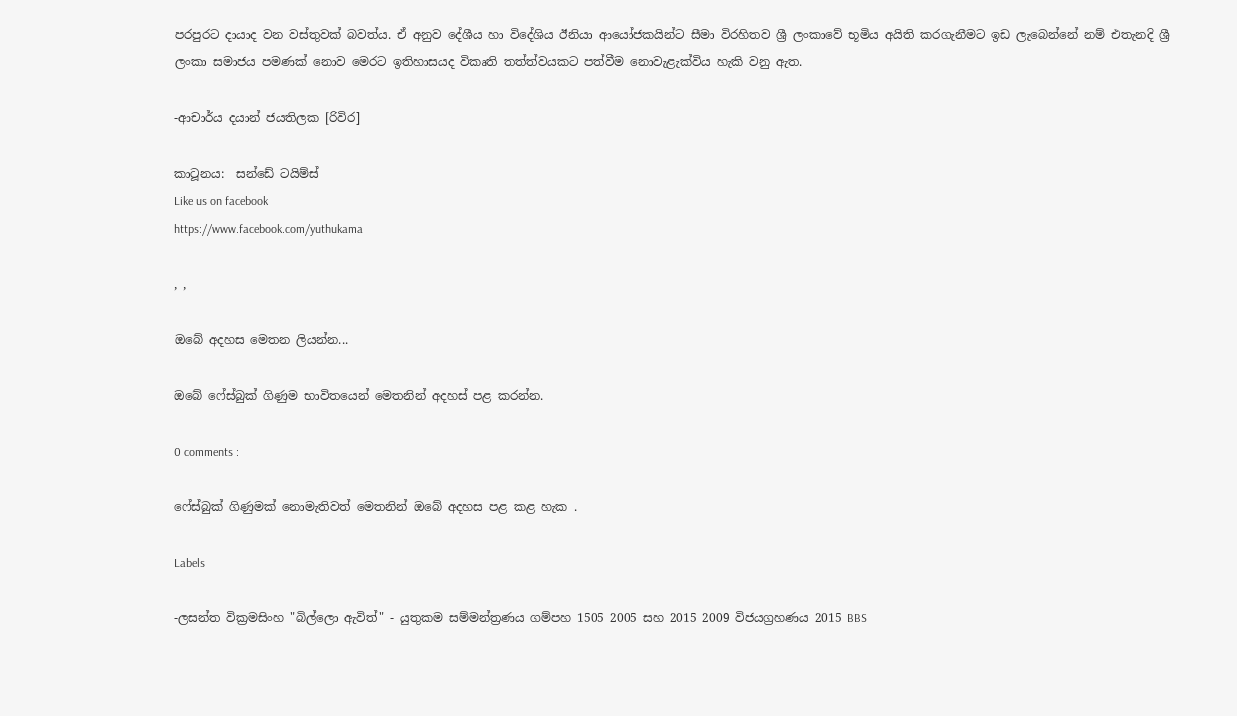පරපුරට දායාද වන වස්තුවක් බවත්ය. ඒ අනුව දේශීය හා විදේශිය ඊනියා ආයෝජකයින්ට සීමා විරහිතව ශ්‍රී ලංකාවේ භූමිය අයිති කරගැනීමට ඉඩ ලැබෙන්නේ නම් එතැනදි ශ්‍රී ලංකා සමාජය පමණක් නොව මෙරට ඉතිහාසයද විකෘති තත්ත්වයකට පත්වීම නොවැළැක්විය හැකි වනු ඇත.

-ආචාර්ය දයාන් ජයතිලක [රිවිර]

කාටූනය:  සන්ඩේ ටයිම්ස්
Like us on facebook
https://www.facebook.com/yuthukama

, ,

ඔබේ අදහස මෙතන ලියන්න...

ඔබේ ෆේස්බුක් ගිණුම භාවිතයෙන් මෙතනින් අදහස් පළ කරන්න.

0 comments :

ෆේස්බුක් ගිණුමක් නොමැතිවත් මෙතනින් ඔබේ අදහස පළ කළ හැක .

Labels

-ලසන්ත වික්‍රමසිංහ "බිල්ලො ඇවිත්" - යුතුකම සම්මන්ත්‍රණය ගම්පහ 1505 2005 සහ 2015 2009 විජයග්‍රහණය 2015 BBS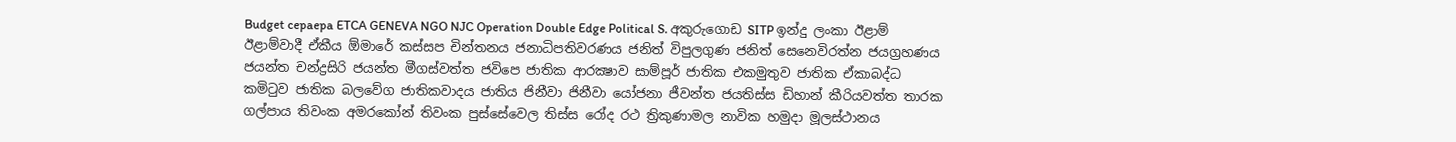Budget cepaepa ETCA GENEVA NGO NJC Operation Double Edge Political S. අකුරුගොඩ SITP ඉන්දු ලංකා ඊළාම් ඊළාම්වාදී ඒකීය ඕමාරේ කස්‌සප චින්තනය ජනාධිපතිවරණය ජනිත් විපුලගුණ ජනිත් සෙනෙවිරත්න ජයග්‍රහණය ජයන්ත චන්ද්‍රසිරි ජයන්ත මීගස්වත්ත ජවිපෙ ජාතික ආරක්‍ෂාව සාම්පූර් ජාතික එකමුතුව ජාතික ඒකාබද්ධ කමිටුව ජාතික බලවේග ජාතිකවාදය ජාතිය ජිනීවා ජිනීවා යෝජනා ජීවන්ත ජයතිස්ස ඩිහාන් කීරියවත්ත තාරක ගල්පාය තිවංක අමරකෝන් තිවංක පුස්සේවෙල තිස්‌ස රෝද රථ ත්‍රිකුණාමල නාවික හමුදා මූලස්‌ථානය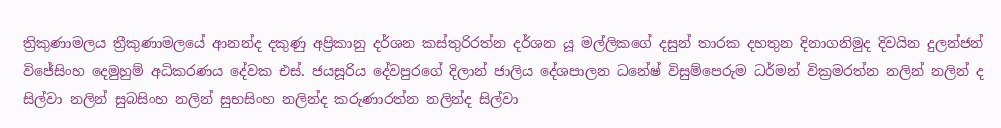ත්‍රිකුණාමලය ත්‍රීකුණාමලයේ ආනන්ද දකුණු අප්‍රිකානු දර්ශන කස්තුරිරත්න දර්ශන යූ මල්ලිකගේ දසුන් තාරක දහතුන දිනාගනිමුද දිවයින දුලන්ජන් විජේසිංහ දෙමුහුම් අධිකරණය දේවක එස්. ජයසූරිය දේවපුරගේ දිලාන් ජාලිය දේශපාලන ධනේෂ් විසුම්පෙරුම ධර්මන් වික්‍රමරත්න නලින් නලින් ද සිල්වා නලින් සුබසිංහ නලින් සුභසිංහ නලින්ද කරුණාරත්න නලින්ද සිල්වා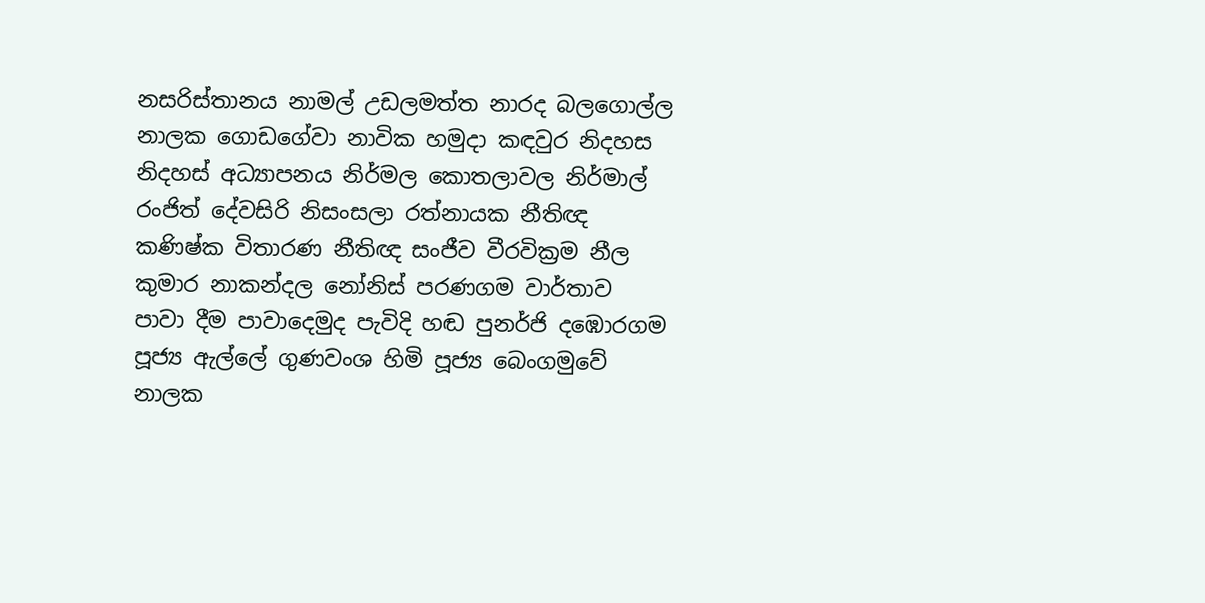නසරිස්‌තානය නාමල් උඩලමත්ත නාරද බලගොල්ල නාලක ගොඩගේවා නාවික හමුදා කඳවුර නිදහස නිදහස් අධ්‍යාපනය නිර්මල කොතලාවල නිර්මාල් රංජිත් දේවසිරි නිසංසලා රත්නායක නීතිඥ කණිෂ්ක විතාරණ නීතිඥ සංජීව වීරවික්‍රම නීල කුමාර නාකන්දල නෝනිස් පරණගම වාර්තාව පාවා දීම පාවාදෙමුද පැවිදි හඬ පුනර්ජි දඹොරගම පූජ්‍ය ඇල්ලේ ගුණවංශ හිමි පූජ්‍ය බෙංගමුවේ නාලක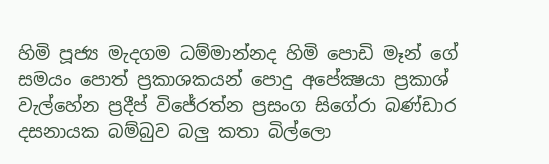හිමි පූජ්‍ය මැදගම ධම්මාන්නද හිමි පොඩි මෑන් ගේ සමයං පොත් ප්‍රකාශකයන් පොදු අපේක්‍ෂයා ප්‍රකාශ් වැල්හේන ප්‍රදීප් විජේරත්න ප්‍රසංග සිගේරා බණ්ඩාර දසනායක බම්බුව බලු කතා බිල්ලො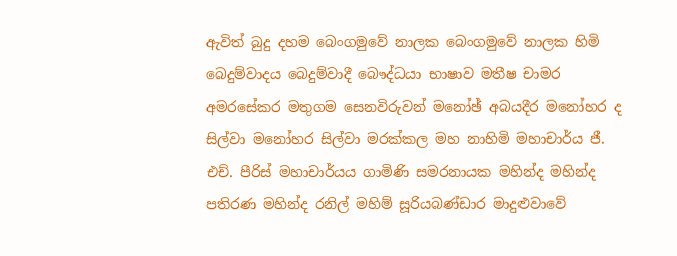ඇවිත් බුදු දහම බෙංගමුවේ නාලක බෙංගමුවේ නාලක හිමි බෙදුම්වාදය බෙදුම්වාදී බෞද්ධයා භාෂාව මතීෂ චාමර අමරසේකර මතුගම සෙනවිරුවන් මනෝඡ් අබයදීර මනෝහර ද සිල්වා මනෝහර සිල්වා මරක්කල මහ නාහිමි මහාචාර්ය ජී. එච්. පීරිස් මහාචාර්යය ගාමිණි සමරනායක මහින්ද මහින්ද පතිරණ මහින්ද රනිල් මහිම් සූරියබණ්ඩාර මාදුළුවාවේ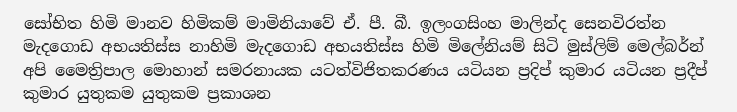සෝභිත හිමි මානව හිමිකම් මාමිනියාවේ ඒ. පී. බී. ඉලංගසිංහ මාලින්ද සෙනවිරත්න මැදගොඩ අභයතිස්ස නාහිමි මැදගොඩ අභයතිස්ස හිමි මිලේනියම් සිටි මුස්‌ලිම් මෙල්බර්න් අපි මෛත්‍රිපාල මොහාන් සමරනායක යටත්විජිතකරණය යටියන ප්‍රදිප් කුමාර යටියන ප්‍රදීප් කුමාර යුතුකම යුතුකම ප්‍රකාශන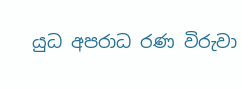යුධ අපරාධ රණ විරුවා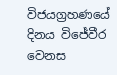විජයග්‍රහණයේ දිනය විජේවීර වෙනස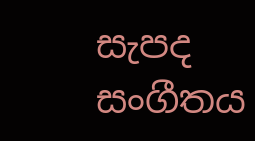සැපද සංගීතය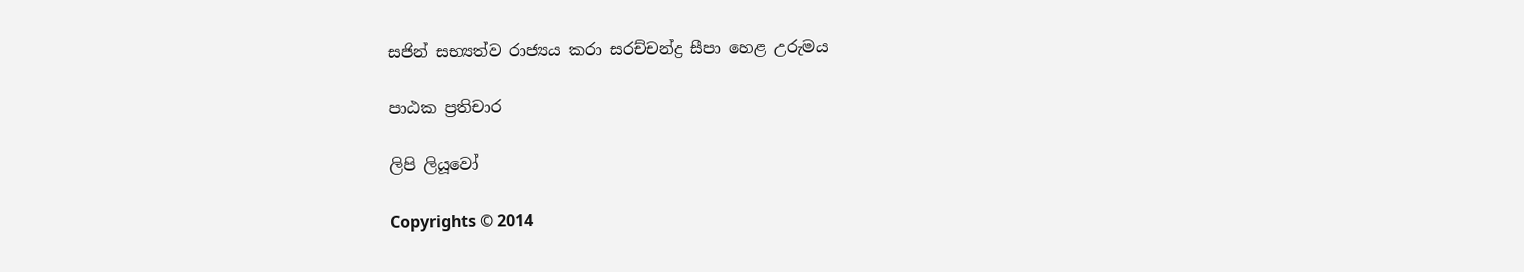සජින් සභ්‍යත්ව රාජ්‍යය කරා සරච්චන්ද්‍ර සීපා හෙළ උරුමය

පාඨක ප්‍රතිචාර

ලිපි ලියූවෝ

Copyrights © 2014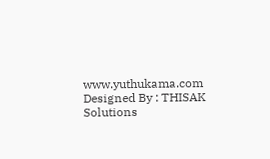www.yuthukama.com Designed By : THISAK Solutions